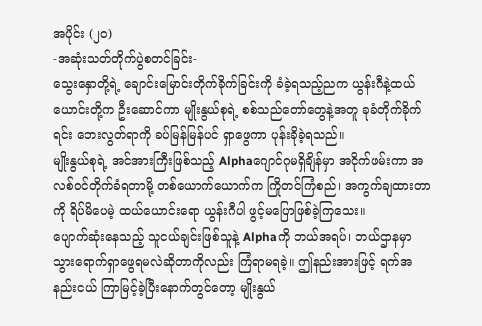အပိုင်း (၂၀)
-အဆုံးသတ်တိုက်ပွဲစတင်ခြင်း-
သွေးနှောတို့ရဲ့ ချောင်းမြောင်းတိုက်ခိုက်ခြင်းကို ခံခဲ့ရသည့်ညက ယွန်းဂီနဲ့ထယ်ယောင်းတို့က ဦးဆောင်ကာ မျိုးနွယ်စုရဲ့ စစ်သည်တော်တွေနဲ့အတူ ခုခံတိုက်ခိုက်ရင်း ဘေးလွတ်ရာကို ခပ်မြန်မြန်ပင် ရှာဖွေကာ ပုန်းခိုခဲ့ရသည်။
မျိုးနွယ်စုရဲ့ အင်အားကြီးဖြစ်သည့် Alphaဂျောင်ဂုမရှိချိန်မှာ အငိုက်ဖမ်းကာ အလစ်ဝင်တိုက်ခံရတာမို့ တစ်ယောက်ယောက်က ကြိုတင်ကြံစည်၊ အကွက်ချထားတာကို ရိပ်မိပေမဲ့ ထယ်ယောင်းရော ယွန်းဂီပါ ဖွင့်မပြောဖြစ်ခဲ့ကြသေး။
ပျောက်ဆုံးနေသည့် သူငယ်ချင်းဖြစ်သူနဲ့ Alphaကို ဘယ်အရပ်၊ ဘယ်ဌာနမှာ သွားရောက်ရှာဖွေရမလဲဆိုတာကိုလည်း ကြံရာမရခဲ့။ ဤနည်းအားဖြင့် ရက်အနည်းငယ် ကြာမြင့်ခဲ့ပြီးနောက်တွင်တော့ မျိုးနွယ်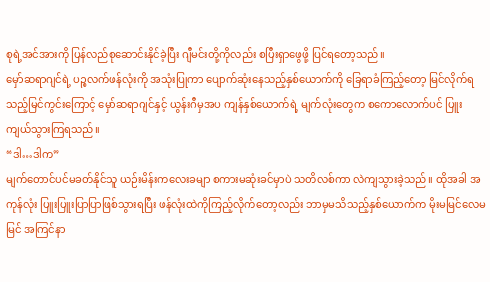စုရဲ့အင်အားကို ပြန်လည်စုဆောင်းနိုင်ခဲ့ပြီး ဂျီမင်းတို့ကိုလည်း စပြီးရှာဖွေဖို့ ပြင်ရတော့သည်။
မှော်ဆရာဂျင်ရဲ့ ပဉ္စလက်ဖန်လုံးကို အသုံးပြုကာ ပျောက်ဆုံးနေသည့်နှစ်ယောက်ကို ခြေရာခံကြည့်တော့ မြင်လိုက်ရသည့်မြင်ကွင်းကြောင့် မှော်ဆရာဂျင်နှင့် ယွန်းဂီမှအပ ကျန်နှစ်ယောက်ရဲ့ မျက်လုံးတွေက စကောလောက်ပင် ပြူးကျယ်သွားကြရသည်။
“ဒါ…ဒါက”
မျက်တောင်ပင်မခတ်နိုင်သူ ယဉ်းမိန်းကလေးခမျာ စကားမဆုံးခင်မှာပဲ သတိလစ်ကာ လဲကျသွားခဲ့သည်။ ထိုအခါ အကုန်လုံး ပြူးပြူးပြာပြာဖြစ်သွားရပြီး ဖန်လုံးထဲကိုကြည့်လိုက်တော့လည်း ဘာမှမသိသည့်နှစ်ယောက်က မိုးမမြင်လေမမြင် အကြင်နာ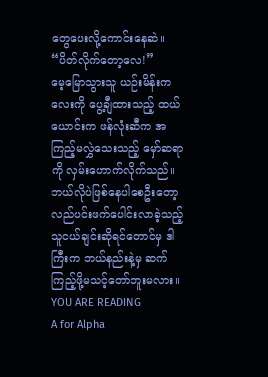တွေပေးလို့ကောင်းနေဆဲ။
“ပိတ်လိုက်တော့လေ!”
မေ့မြောသွားသူ ယဉ်းမိန်းကလေးကို ပွေ့ချီထားသည့် ထယ်ယောင်းက ဖန်လုံးဆီက အကြည့်မလွှဲသေးသည့် မှော်ဆရာကို လှမ်းဟောက်လိုက်သည်။ ဘယ်လိုပဲဖြစ်နေပါစေဦးတော့ လည်ပင်းဖက်ပေါင်းလာခဲ့သည့် သူငယ်ချင်းဆိုရင်တောင်မှ ဒါကြီးက ဘယ်နည်းနဲ့မှ ဆက်ကြည့်ဖို့မသင့်တော်ဘူးမလား။
YOU ARE READING
A for Alpha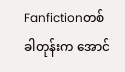Fanfictionတစ်ခါတုန်းက အောင်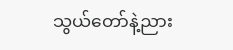သွယ်တော်နဲ့ညား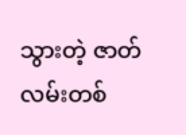သွားတဲ့ ဇာတ်လမ်းတစ်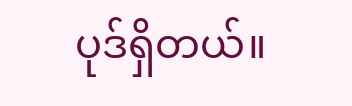ပုဒ်ရှိတယ်။